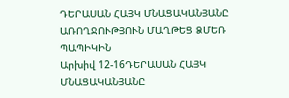ԴԵՐԱՍԱՆ ՀԱՅԿ ՄՆԱՑԱԿԱՆՅԱՆԸ ԱՌՈՂՋՈՒԹՅՈՒՆ ՄԱՂԹԵՑ ՁՄԵՌ ՊԱՊԻԿԻՆ
Արխիվ 12-16ԴԵՐԱՍԱՆ ՀԱՅԿ ՄՆԱՑԱԿԱՆՅԱՆԸ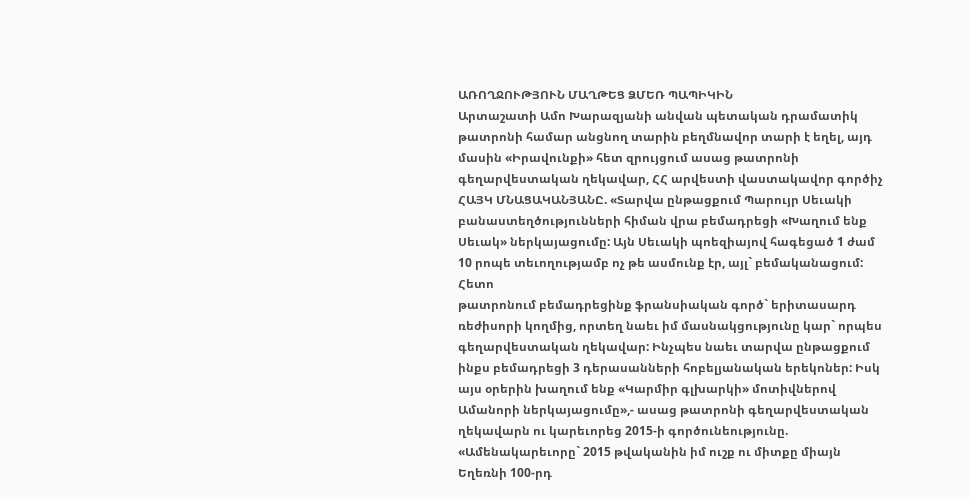ԱՌՈՂՋՈՒԹՅՈՒՆ ՄԱՂԹԵՑ ՁՄԵՌ ՊԱՊԻԿԻՆ
Արտաշատի Ամո Խարազյանի անվան պետական դրամատիկ թատրոնի համար անցնող տարին բեղմնավոր տարի է եղել, այդ մասին «Իրավունքի» հետ զրույցում ասաց թատրոնի գեղարվեստական ղեկավար, ՀՀ արվեստի վաստակավոր գործիչ ՀԱՅԿ ՄՆԱՑԱԿԱՆՅԱՆԸ. «Տարվա ընթացքում Պարույր Սեւակի բանաստեղծությունների հիման վրա բեմադրեցի «Խաղում ենք Սեւակ» ներկայացումը: Այն Սեւակի պոեզիայով հագեցած 1 ժամ 10 րոպե տեւողությամբ ոչ թե ասմունք էր, այլ` բեմականացում: Հետո
թատրոնում բեմադրեցինք ֆրանսիական գործ` երիտասարդ ռեժիսորի կողմից, որտեղ նաեւ իմ մասնակցությունը կար` որպես գեղարվեստական ղեկավար: Ինչպես նաեւ տարվա ընթացքում ինքս բեմադրեցի 3 դերասանների հոբելյանական երեկոներ: Իսկ այս օրերին խաղում ենք «Կարմիր գլխարկի» մոտիվներով Ամանորի ներկայացումը»,- ասաց թատրոնի գեղարվեստական ղեկավարն ու կարեւորեց 2015-ի գործունեությունը. «Ամենակարեւորը` 2015 թվականին իմ ուշք ու միտքը միայն Եղեռնի 100-րդ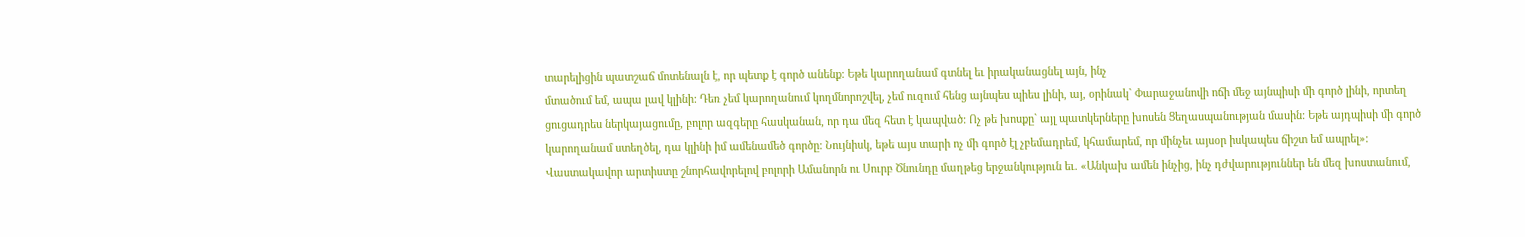տարելիցին պատշաճ մոտենալն է, որ պետք է գործ անենք: Եթե կարողանամ գտնել եւ իրականացնել այն, ինչ
մտածում եմ, ապա լավ կլինի: Դեռ չեմ կարողանում կողմնորոշվել, չեմ ուզում հենց այնպես պիես լինի, այ, օրինակ` Փարաջանովի ոճի մեջ այնպիսի մի գործ լինի, որտեղ ցուցադրես ներկայացումը, բոլոր ազգերը հասկանան, որ դա մեզ հետ է կապված: Ոչ թե խոսքը` այլ պատկերները խոսեն Ցեղասպանության մասին: Եթե այդպիսի մի գործ կարողանամ ստեղծել, դա կլինի իմ ամենամեծ գործը: Նույնիսկ, եթե այս տարի ոչ մի գործ էլ չբեմադրեմ, կհամարեմ, որ մինչեւ այսօր իսկապես ճիշտ եմ ապրել»:
Վաստակավոր արտիստը շնորհավորելով բոլորի Ամանորն ու Սուրբ Ծնունդը մաղթեց երջանկություն եւ. «Անկախ ամեն ինչից, ինչ դժվարություններ են մեզ խոստանում,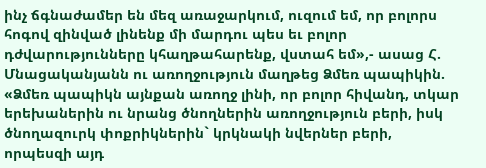ինչ ճգնաժամեր են մեզ առաջարկում, ուզում եմ, որ բոլորս հոգով զինված լինենք մի մարդու պես եւ բոլոր դժվարությունները կհաղթահարենք, վստահ եմ»,- ասաց Հ. Մնացականյանն ու առողջություն մաղթեց Ձմեռ պապիկին. «Ձմեռ պապիկն այնքան առողջ լինի, որ բոլոր հիվանդ, տկար երեխաներին ու նրանց ծնողներին առողջություն բերի, իսկ ծնողազուրկ փոքրիկներին` կրկնակի նվերներ բերի, որպեսզի այդ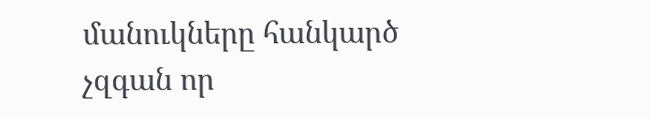մանուկները հանկարծ չզգան որ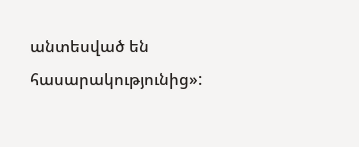անտեսված են հասարակությունից»: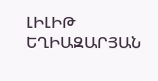ԼԻԼԻԹ ԵՂԻԱԶԱՐՅԱՆ